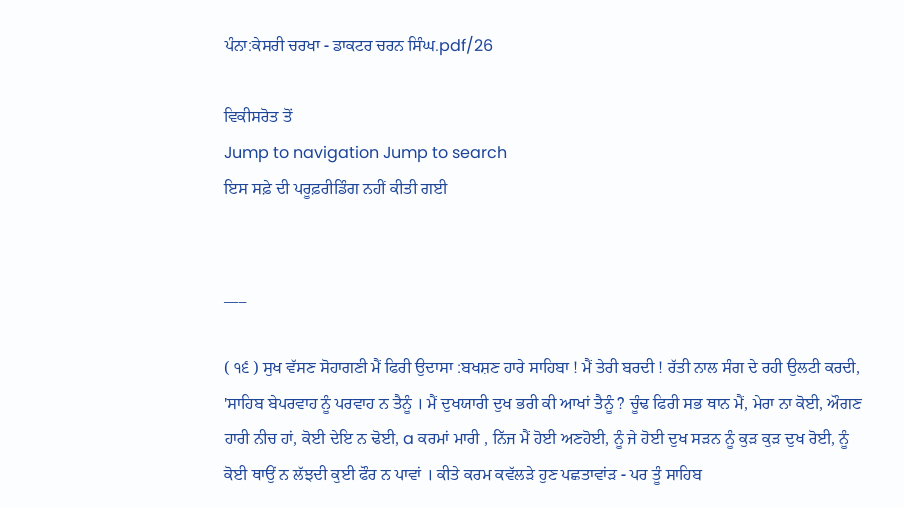ਪੰਨਾ:ਕੇਸਰੀ ਚਰਖਾ - ਡਾਕਟਰ ਚਰਨ ਸਿੰਘ.pdf/26

ਵਿਕੀਸਰੋਤ ਤੋਂ
Jump to navigation Jump to search
ਇਸ ਸਫ਼ੇ ਦੀ ਪਰੂਫ਼ਰੀਡਿੰਗ ਨਹੀਂ ਕੀਤੀ ਗਈ


___

( ੧੬ ) ਸੁਖ ਵੱਸਣ ਸੋਹਾਗਣੀ ਮੈਂ ਫਿਰੀ ਉਦਾਸਾ :ਬਖਸ਼ਣ ਹਾਰੇ ਸਾਹਿਬਾ ! ਮੈਂ ਤੇਰੀ ਬਰਦੀ ! ਰੱਤੀ ਨਾਲ ਸੰਗ ਦੇ ਰਹੀ ਉਲਟੀ ਕਰਦੀ, 'ਸਾਹਿਬ ਬੇਪਰਵਾਹ ਨੂੰ ਪਰਵਾਹ ਨ ਤੈਨੂੰ । ਮੈਂ ਦੁਖਯਾਰੀ ਦੁਖ ਭਰੀ ਕੀ ਆਖਾਂ ਤੈਨੂੰ ? ਚੂੰਢ ਫਿਰੀ ਸਭ ਥਾਨ ਮੈਂ, ਮੇਰਾ ਨਾ ਕੋਈ, ਔਗਣ ਹਾਰੀ ਨੀਚ ਹਾਂ, ਕੋਈ ਦੇਇ ਨ ਢੋਈ, a ਕਰਮਾਂ ਮਾਰੀ , ਨਿੱਜ ਮੈਂ ਹੋਈ ਅਣਹੋਈ, ਨੂੰ ਜੇ ਹੋਈ ਦੁਖ ਸੜਨ ਨੂੰ ਕੁੜ ਕੁੜ ਦੁਖ ਰੋਈ, ਨੂੰ ਕੋਈ ਥਾਉਂ ਨ ਲੱਝਦੀ ਕੁਈ ਫੌਰ ਨ ਪਾਵਾਂ । ਕੀਤੇ ਕਰਮ ਕਵੱਲੜੇ ਹੁਣ ਪਛਤਾਵਾਂੜ - ਪਰ ਤੂੰ ਸਾਹਿਬ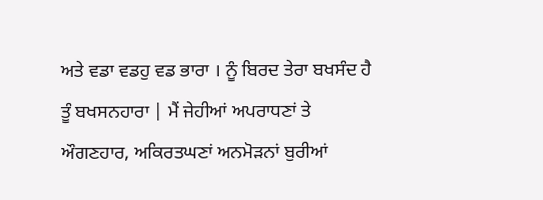ਅਤੇ ਵਡਾ ਵਡਹੁ ਵਡ ਭਾਰਾ । ਨੂੰ ਬਿਰਦ ਤੇਰਾ ਬਖਸੰਦ ਹੈ ਤੂੰ ਬਖਸਨਹਾਰਾ | ਮੈਂ ਜੇਹੀਆਂ ਅਪਰਾਧਣਾਂ ਤੇ ਔਗਣਹਾਰ, ਅਕਿਰਤਘਣਾਂ ਅਨਮੋੜਨਾਂ ਬੁਰੀਆਂ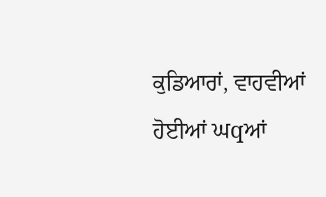ਕੁਡਿਆਰਾਂ, ਵਾਹਵੀਆਂ ਹੋਈਆਂ ਘqਆਂ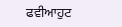ਫਵੀਆਹੁਟ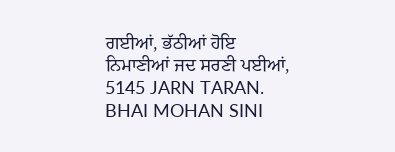ਗਈਆਂ, ਭੱਠੀਆਂ ਹੋਇ ਨਿਮਾਣੀਆਂ ਜਦ ਸਰਣੀ ਪਈਆਂ, 5145 JARN TARAN. BHAI MOHAN SINI